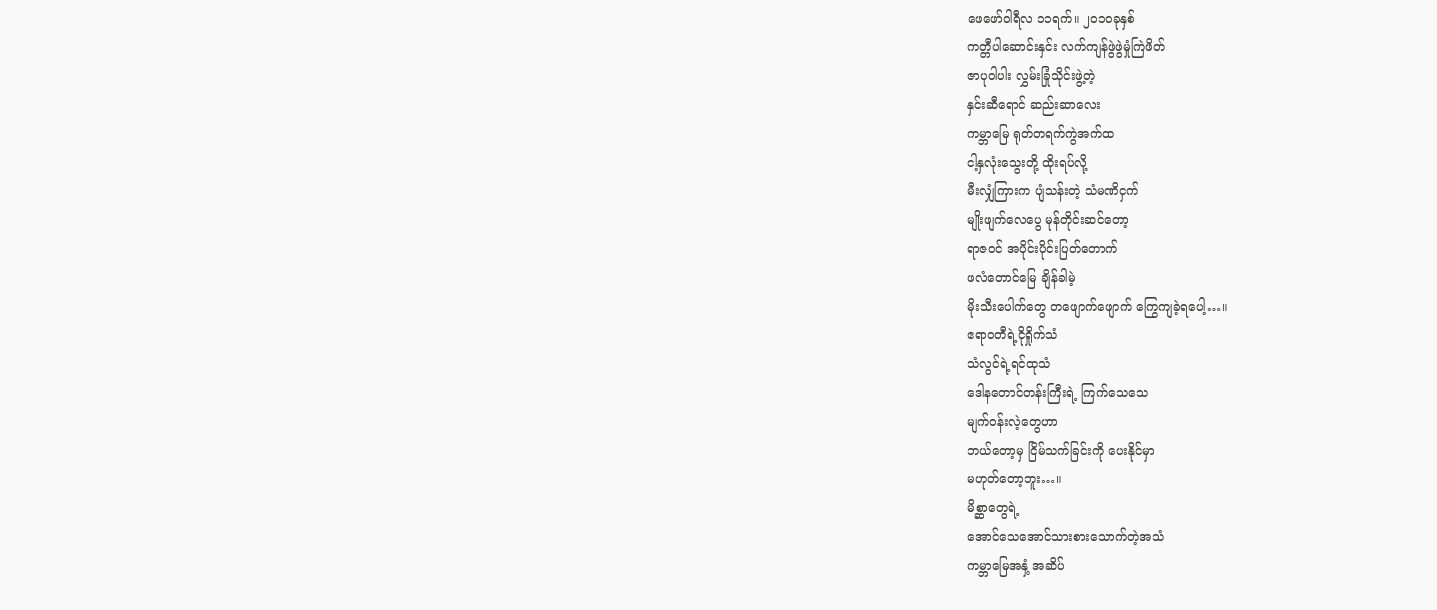ဖေဖော်ဝါရီလ ၁၁ရက်။ ၂၀၁ဝခုနှစ်
ကတ္တီပါဆောင်းနှင်း လက်ကျန်ဖွဲဖွဲမှုံကြဲဖိတ်
ဇာပုဝါပါး လွှမ်းခြုံသိုင်းဖွဲ့တဲ့
နှင်းဆီရောင် ဆည်းဆာလေး
ကမ္ဘာမြေ ရုတ်တရက်ကွဲအက်ထ
ငါ့နှလုံးသွေးတို့ ထိုးရပ်လို့
မီးလျှံကြားက ပျံသန်းတဲ့ သံမဏိငှက်
မျိုးဖျက်လေပွေ မုန်တိုင်းဆင်တော့
ရာဇဝင် အပိုင်းပိုင်းပြတ်တောက်
ဖလံတောင်မြေ ချိန်ခါမဲ့
မိုးသီးပေါက်တွေ တဖျောက်ဖျောက် ကြွေကျခဲ့ရပေါ့…။
ဧရာဝတီရဲ့ငိုရှိုက်သံ
သံလွင်ရဲ့ရင်ထုသံ
ဒေါနတောင်တန်းကြီးရဲ့ ကြက်သေသေ
မျက်ဝန်းလဲ့တွေဟာ
ဘယ်တော့မှ ငြိမ်သက်ခြင်းကို ပေးနိုင်မှာ
မဟုတ်တော့ဘူး…။
မိစ္ဆာတွေရဲ့
အောင်သေအောင်သားစားသောက်တဲ့အသံ
ကမ္ဘာမြေအနှံ့ အဆိပ်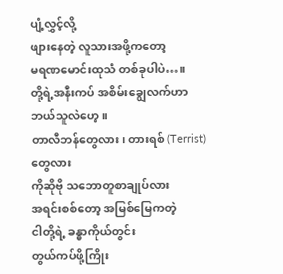ပျံ့လွှင့်လို့
ဖျားနေတဲ့ လူသားအဖို့ကတော့
မရဏမောင်းထုသံ တစ်ခုပါပဲ…။
တို့ရဲ့အနီးကပ် အစိမ်းချွေလက်ဟာ
ဘယ်သူလဲဟေ့။
တာလီဘန်တွေလား၊ တားရစ် (Terrist) တွေလား
ကိုဆိုဗို သဘောတူစာချုပ်လား
အရင်းစစ်တော့ အမြစ်မြေကတဲ့
ငါတို့ရဲ့ ခန္ဓာကိုယ်တွင်း
တွယ်ကပ်ဖို့ကြိုး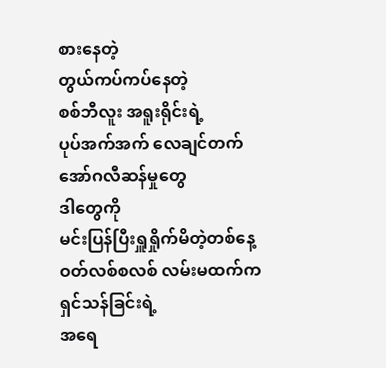စားနေတဲ့
တွယ်ကပ်ကပ်နေတဲ့
စစ်ဘီလူး အရူးရိုင်းရဲ့
ပုပ်အက်အက် လေချင်တက်
အော်ဂလီဆန်မှုတွေ
ဒါတွေကို
မင်းပြန်ပြီးရှူရှိုက်မိတဲ့တစ်နေ့
ဝတ်လစ်စလစ် လမ်းမထက်က
ရှင်သန်ခြင်းရဲ့
အရေ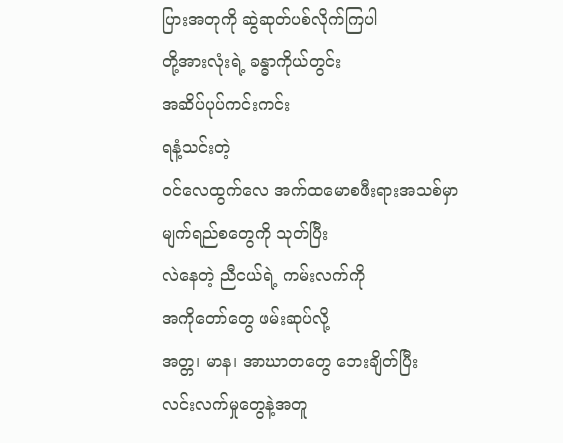ပြားအတုကို ဆွဲဆုတ်ပစ်လိုက်ကြပါ
တို့အားလုံးရဲ့ ခန္ဓာကိုယ်တွင်း
အဆိပ်ပုပ်ကင်းကင်း
ရနံ့သင်းတဲ့
ဝင်လေထွက်လေ အက်ထမောစဖီးရားအသစ်မှာ
မျက်ရည်စတွေကို သုတ်ပြီး
လဲနေတဲ့ ညီငယ်ရဲ့ ကမ်းလက်ကို
အကိုတော်တွေ ဖမ်းဆုပ်လို့
အတ္တ၊ မာန၊ အာဃာတတွေ ဘေးချိတ်ပြီး
လင်းလက်မှုတွေနဲ့အတူ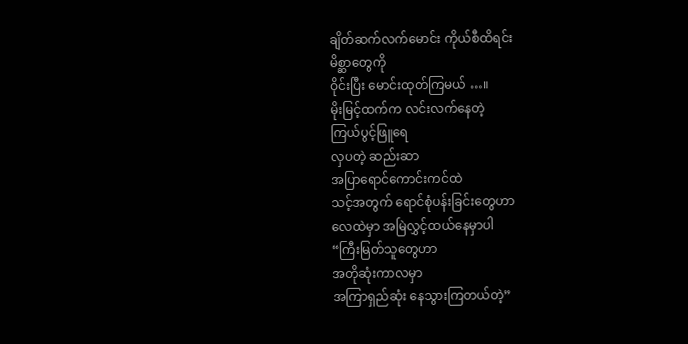ချိတ်ဆက်လက်မောင်း ကိုယ်စီထိရင်း
မိစ္ဆာတွေကို
ဝိုင်းပြီး မောင်းထုတ်ကြမယ် …။
မိုးမြင့်ထက်က လင်းလက်နေတဲ့
ကြယ်ပွင့်ဖြူရေ
လှပတဲ့ ဆည်းဆာ
အပြာရောင်ကောင်းကင်ထဲ
သင့်အတွက် ရောင်စုံပန်းခြင်းတွေဟာ
လေထဲမှာ အမြဲလွှင့်ထယ်နေမှာပါ
“ကြီးမြတ်သူတွေဟာ
အတိုဆုံးကာလမှာ
အကြာရှည်ဆုံး နေသွားကြတယ်တဲ့”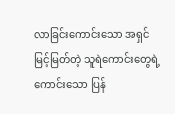လာခြင်းကောင်းသော အရှင်
မြင့်မြတ်တဲ့ သူရဲကောင်းတွေရဲ့
ကောင်းသော ပြန်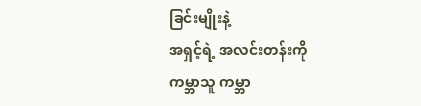ခြင်းမျိုးနဲ့
အရှင့်ရဲ့ အလင်းတန်းကို
ကမ္ဘာသူ ကမ္ဘာ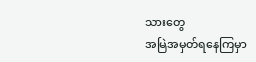သားတွေ
အမြဲအမှတ်ရနေကြမှာ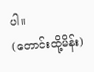ပါ။
(တောင်းထို့မိန်း)